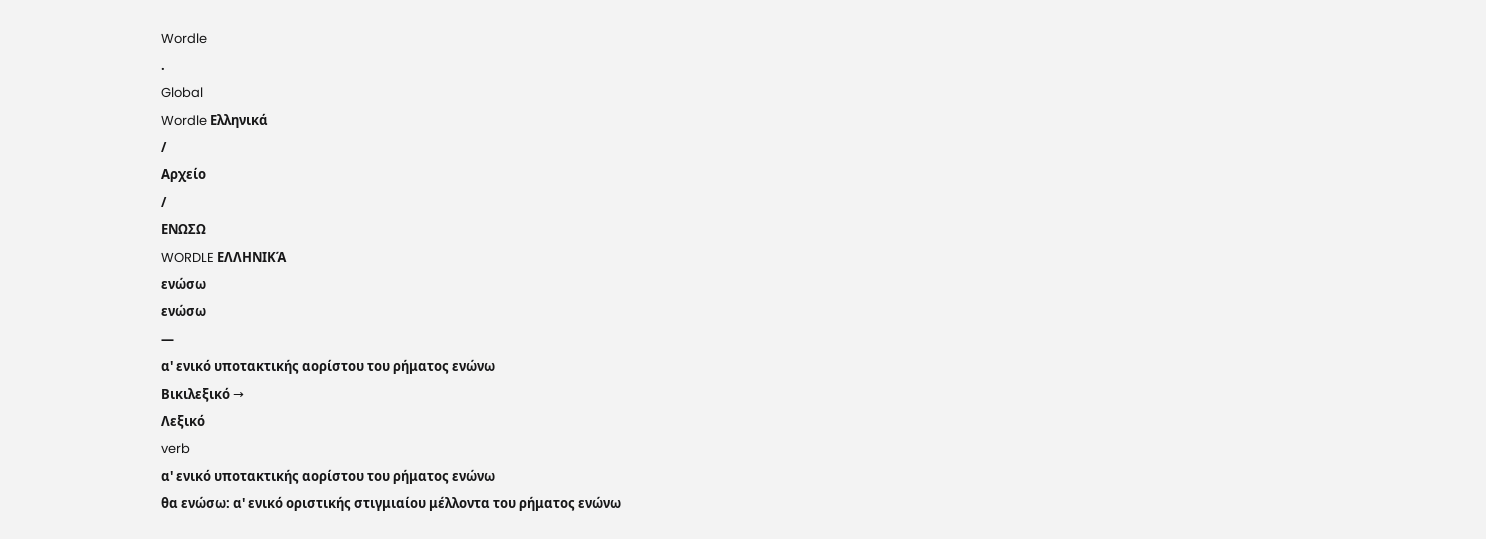Wordle
.
Global
Wordle Ελληνικά
/
Αρχείο
/
ΕΝΩΣΩ
WORDLE ΕΛΛΗΝΙΚΆ
ενώσω
ενώσω
—
α' ενικό υποτακτικής αορίστου του ρήματος ενώνω
Βικιλεξικό →
Λεξικό
verb
α' ενικό υποτακτικής αορίστου του ρήματος ενώνω
θα ενώσω: α' ενικό οριστικής στιγμιαίου μέλλοντα του ρήματος ενώνω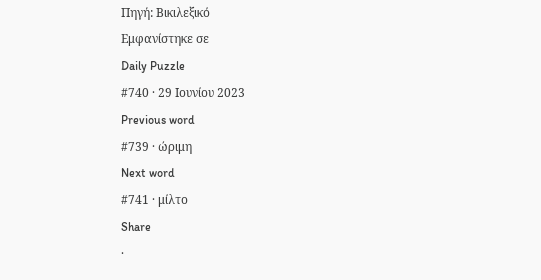Πηγή: Βικιλεξικό
Εμφανίστηκε σε
Daily Puzzle
#740 · 29 Ιουνίου 2023
Previous word
#739 · ώριμη
Next word
#741 · μίλτο
Share
·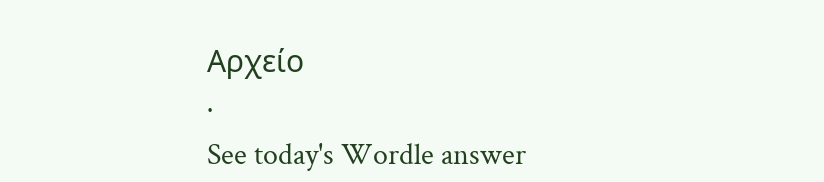Αρχείο
·
See today's Wordle answer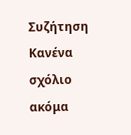Συζήτηση
Κανένα σχόλιο ακόμα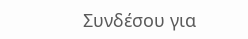Συνδέσου για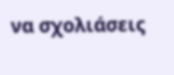να σχολιάσεις